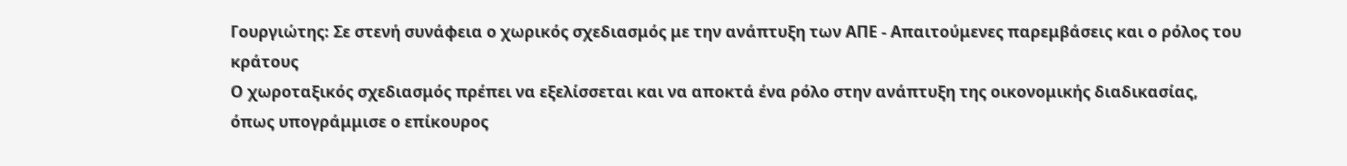Γουργιώτης: Σε στενή συνάφεια ο χωρικός σχεδιασμός με την ανάπτυξη των ΑΠΕ - Απαιτούμενες παρεμβάσεις και ο ρόλος του κράτους
Ο χωροταξικός σχεδιασμός πρέπει να εξελίσσεται και να αποκτά ένα ρόλο στην ανάπτυξη της οικονομικής διαδικασίας, όπως υπογράμμισε ο επίκουρος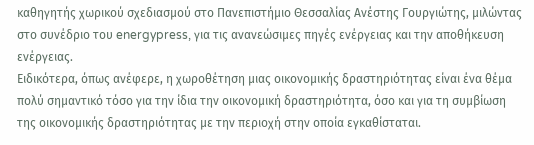καθηγητής χωρικού σχεδιασμού στο Πανεπιστήμιο Θεσσαλίας Ανέστης Γουργιώτης, μιλώντας στο συνέδριο του energypress, για τις ανανεώσιμες πηγές ενέργειας και την αποθήκευση ενέργειας.
Ειδικότερα, όπως ανέφερε, η χωροθέτηση μιας οικονομικής δραστηριότητας είναι ένα θέμα πολύ σημαντικό τόσο για την ίδια την οικονομική δραστηριότητα, όσο και για τη συμβίωση της οικονομικής δραστηριότητας με την περιοχή στην οποία εγκαθίσταται.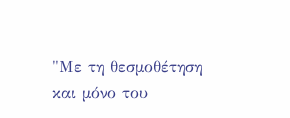"Με τη θεσµοθέτηση και µόνο του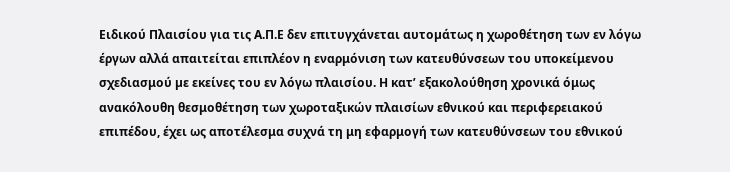Ειδικού Πλαισίου για τις Α.Π.Ε δεν επιτυγχάνεται αυτοµάτως η χωροθέτηση των εν λόγω έργων αλλά απαιτείται επιπλέον η εναρμόνιση των κατευθύνσεων του υποκείμενου σχεδιασμού µε εκείνες του εν λόγω πλαισίου. Η κατ’ εξακολούθηση χρονικά όμως ανακόλουθη θεσμοθέτηση των χωροταξικών πλαισίων εθνικού και περιφερειακού επιπέδου, έχει ως αποτέλεσμα συχνά τη μη εφαρμογή των κατευθύνσεων του εθνικού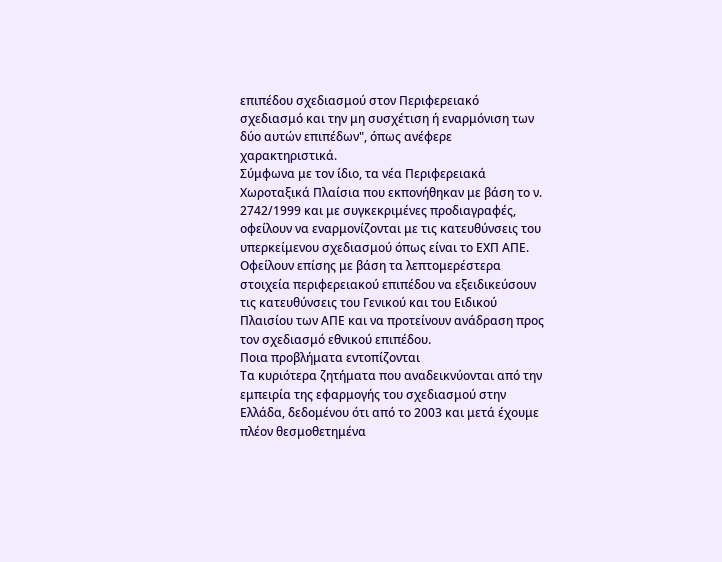επιπέδου σχεδιασμού στον Περιφερειακό σχεδιασμό και την μη συσχέτιση ή εναρμόνιση των δύο αυτών επιπέδων", όπως ανέφερε χαρακτηριστικά.
Σύμφωνα με τον ίδιο, τα νέα Περιφερειακά Χωροταξικά Πλαίσια που εκπονήθηκαν με βάση το ν. 2742/1999 και με συγκεκριμένες προδιαγραφές, οφείλουν να εναρμονίζονται με τις κατευθύνσεις του υπερκείμενου σχεδιασμού όπως είναι το ΕΧΠ ΑΠΕ.
Οφείλουν επίσης με βάση τα λεπτομερέστερα στοιχεία περιφερειακού επιπέδου να εξειδικεύσουν τις κατευθύνσεις του Γενικού και του Ειδικού Πλαισίου των ΑΠΕ και να προτείνουν ανάδραση προς τον σχεδιασμό εθνικού επιπέδου.
Ποια προβλήματα εντοπίζονται
Τα κυριότερα ζητήματα που αναδεικνύονται από την εμπειρία της εφαρμογής του σχεδιασμού στην Ελλάδα, δεδομένου ότι από το 2003 και μετά έχουμε πλέον θεσμοθετημένα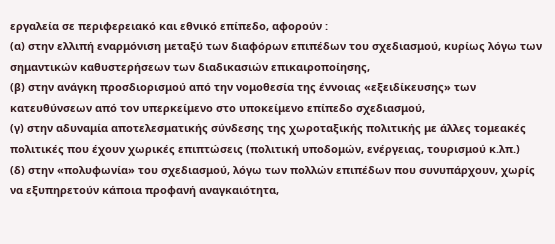εργαλεία σε περιφερειακό και εθνικό επίπεδο, αφορούν :
(α) στην ελλιπή εναρμόνιση μεταξύ των διαφόρων επιπέδων του σχεδιασμού, κυρίως λόγω των σημαντικών καθυστερήσεων των διαδικασιών επικαιροποίησης,
(β) στην ανάγκη προσδιορισμού από την νομοθεσία της έννοιας «εξειδίκευσης» των κατευθύνσεων από τον υπερκείμενο στο υποκείμενο επίπεδο σχεδιασμού,
(γ) στην αδυναμία αποτελεσματικής σύνδεσης της χωροταξικής πολιτικής με άλλες τομεακές πολιτικές που έχουν χωρικές επιπτώσεις (πολιτική υποδομών, ενέργειας, τουρισμού κ.λπ.)
(δ) στην «πολυφωνία» του σχεδιασμού, λόγω των πολλών επιπέδων που συνυπάρχουν, χωρίς να εξυπηρετούν κάποια προφανή αναγκαιότητα,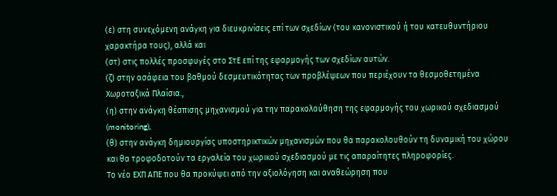(ε) στη συνεχόμενη ανάγκη για διευκρινίσεις επί των σχεδίων (του κανονιστικού ή του κατευθυντήριου χαρακτήρα τους), αλλά και
(στ) στις πολλές προσφυγές στο ΣτΕ επί της εφαρμογής των σχεδίων αυτών.
(ζ) στην ασάφεια του βαθμού δεσμευτικότητας των προβλέψεων που περιέχουν τα θεσμοθετημένα Χωροταξικά Πλαίσια.,
(η) στην ανάγκη θέσπισης μηχανισμού για την παρακολούθηση της εφαρμογής του χωρικού σχεδιασμού (monitoring),
(θ) στην ανάγκη δημιουργίας υποστηρικτικών μηχανισμών που θα παρακολουθούν τη δυναμική του χώρου και θα τροφοδοτούν τα εργαλεία του χωρικού σχεδιασμού με τις απαραίτητες πληροφορίες.
Το νέο ΕΧΠ ΑΠΕ που θα προκύψει από την αξιολόγηση και αναθεώρηση που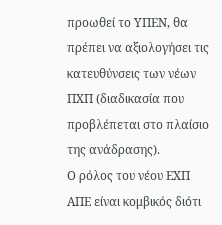προωθεί το ΥΠΕΝ, θα πρέπει να αξιολογήσει τις κατευθύνσεις των νέων ΠΧΠ (διαδικασία που προβλέπεται στο πλαίσιο της ανάδρασης).
Ο ρόλος του νέου ΕΧΠ ΑΠΕ είναι κομβικός διότι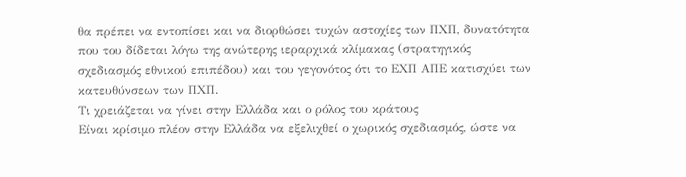θα πρέπει να εντοπίσει και να διορθώσει τυχών αστοχίες των ΠΧΠ, δυνατότητα που του δίδεται λόγω της ανώτερης ιεραρχικά κλίμακας (στρατηγικός σχεδιασμός εθνικού επιπέδου) και του γεγονότος ότι το ΕΧΠ ΑΠΕ κατισχύει των κατευθύνσεων των ΠΧΠ.
Τι χρειάζεται να γίνει στην Ελλάδα και ο ρόλος του κράτους
Είναι κρίσιμο πλέον στην Ελλάδα να εξελιχθεί ο χωρικός σχεδιασμός, ώστε να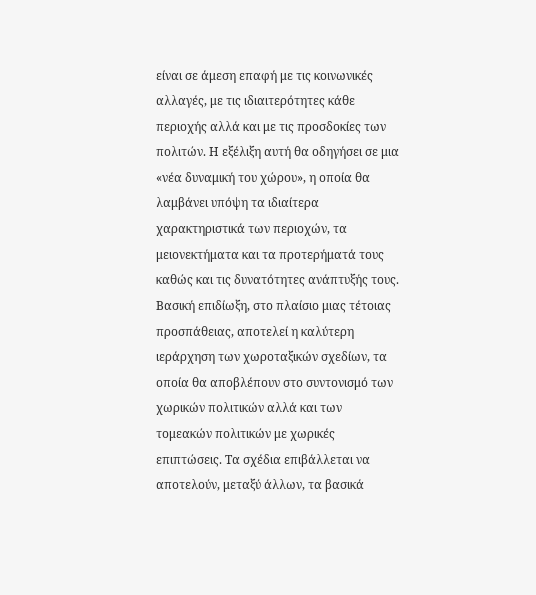είναι σε άμεση επαφή με τις κοινωνικές αλλαγές, με τις ιδιαιτερότητες κάθε περιοχής αλλά και με τις προσδοκίες των πολιτών. Η εξέλιξη αυτή θα οδηγήσει σε μια «νέα δυναμική του χώρου», η οποία θα λαμβάνει υπόψη τα ιδιαίτερα χαρακτηριστικά των περιοχών, τα μειονεκτήματα και τα προτερήματά τους καθώς και τις δυνατότητες ανάπτυξής τους. Βασική επιδίωξη, στο πλαίσιο μιας τέτοιας προσπάθειας, αποτελεί η καλύτερη ιεράρχηση των χωροταξικών σχεδίων, τα οποία θα αποβλέπουν στο συντονισμό των χωρικών πολιτικών αλλά και των τομεακών πολιτικών με χωρικές επιπτώσεις. Τα σχέδια επιβάλλεται να αποτελούν, μεταξύ άλλων, τα βασικά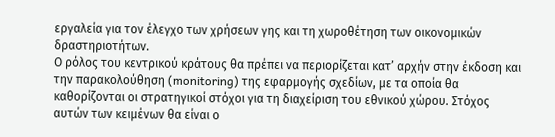εργαλεία για τον έλεγχο των χρήσεων γης και τη χωροθέτηση των οικονομικών δραστηριοτήτων.
Ο ρόλος του κεντρικού κράτους θα πρέπει να περιορίζεται κατ’ αρχήν στην έκδοση και την παρακολούθηση (monitoring) της εφαρμογής σχεδίων, με τα οποία θα καθορίζονται οι στρατηγικοί στόχοι για τη διαχείριση του εθνικού χώρου. Στόχος αυτών των κειμένων θα είναι ο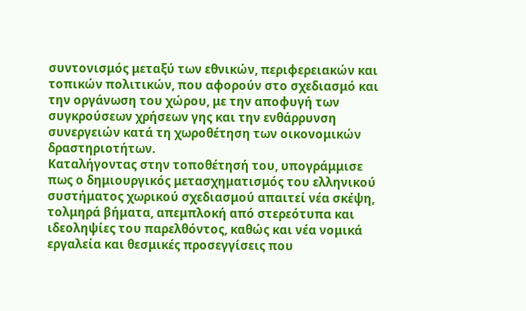συντονισμός μεταξύ των εθνικών, περιφερειακών και τοπικών πολιτικών, που αφορούν στο σχεδιασμό και την οργάνωση του χώρου, με την αποφυγή των συγκρούσεων χρήσεων γης και την ενθάρρυνση συνεργειών κατά τη χωροθέτηση των οικονομικών δραστηριοτήτων.
Καταλήγοντας στην τοποθέτησή του, υπογράμμισε πως ο δημιουργικός μετασχηματισμός του ελληνικού συστήματος χωρικού σχεδιασμού απαιτεί νέα σκέψη, τολμηρά βήματα, απεμπλοκή από στερεότυπα και ιδεοληψίες του παρελθόντος, καθώς και νέα νομικά εργαλεία και θεσμικές προσεγγίσεις που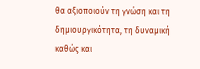θα αξιοποιούν τη γνώση και τη δημιουργικότητα, τη δυναμική καθώς και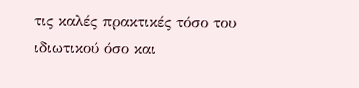τις καλές πρακτικές τόσο του ιδιωτικού όσο και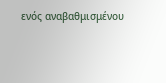ενός αναβαθμισμένου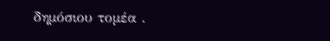δημόσιου τομέα .